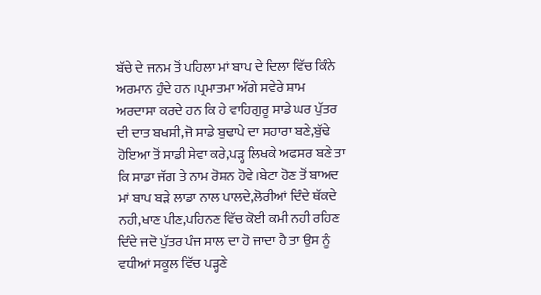ਬੱਚੇ ਦੇ ਜਨਮ ਤੋਂ ਪਹਿਲਾ ਮਾਂ ਬਾਪ ਦੇ ਦਿਲਾ ਵਿੱਚ ਕਿੰਨੇ ਅਰਮਾਨ ਹੁੰਦੇ ਹਨ ।ਪ੍ਰਮਾਤਮਾ ਅੱਗੇ ਸਵੇਰੇ ਸ਼ਾਮ ਅਰਦਾਸਾ ਕਰਦੇ ਹਨ ਕਿ ਹੇ ਵਾਹਿਗੁਰੂ ਸਾਡੇ ਘਰ ਪੁੱਤਰ ਦੀ ਦਾਤ ਬਖਸੀ,ਜੋ ਸਾਡੇ ਬੁਢਾਪੇ ਦਾ ਸਹਾਰਾ ਬਣੇ,ਬੁੱਢੇ ਹੋਇਆ ਤੋਂ ਸਾਡੀ ਸੇਵਾ ਕਰੇ,ਪੜ੍ਹ ਲਿਖਕੇ ਅਫਸਰ ਬਣੇ ਤਾ ਕਿ ਸਾਡਾ ਜੱਗ ਤੇ ਨਾਮ ਰੋਸ਼ਨ ਹੋਵੇ।ਬੇਟਾ ਹੋਣ ਤੋਂ ਬਾਅਦ ਮਾਂ ਬਾਪ ਬੜੇ ਲਾਡਾ ਨਾਲ ਪਾਲਦੇ,ਲੋਰੀਆਂ ਦਿੰਦੇ ਥੱਕਦੇ ਨਹੀ,ਖਾਣ ਪੀਣ,ਪਹਿਨਣ ਵਿੱਚ ਕੋਈ ਕਮੀ ਨਹੀ ਰਹਿਣ ਦਿੰਦੇ ਜਦੋ ਪੁੱਤਰ ਪੰਜ ਸਾਲ ਦਾ ਹੋ ਜਾਦਾ ਹੈ ਤਾ ਉਸ ਨੂੰ ਵਧੀਆਂ ਸਕੂਲ ਵਿੱਚ ਪੜ੍ਹਣੇ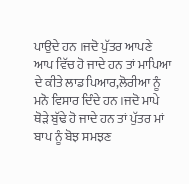ਪਾਉਦੇ ਹਨ ।ਜਦੋ ਪੁੱਤਰ ਆਪਣੇ ਆਪ ਵਿੱਚ ਹੋ ਜਾਦੇ ਹਨ ਤਾਂ ਮਾਪਿਆ ਦੇ ਕੀਤੇ ਲਾਡ ਪਿਆਰ,ਲੋਰੀਆ ਨੂੰ ਮਨੋ ਵਿਸਾਰ ਦਿੰਦੇ ਹਨ ।ਜਦੋ ਮਾਪੇ ਥੋੜੇ ਬੁੱਢੇ ਹੋ ਜਾਦੇ ਹਨ ਤਾਂ ਪੁੱਤਰ ਮਾਂ ਬਾਪ ਨੂੰ ਬੋਝ ਸਮਝਣ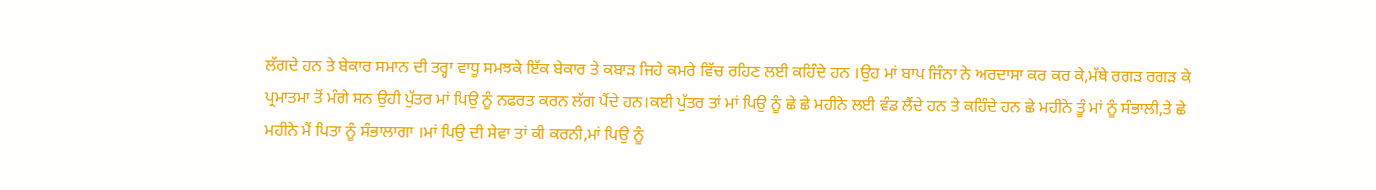ਲੱਗਦੇ ਹਨ ਤੇ ਬੇਕਾਰ ਸਮਾਨ ਦੀ ਤਰ੍ਹਾ ਵਾਧੂ ਸਮਝਕੇ ਇੱਕ ਬੇਕਾਰ ਤੇ ਕਬਾੜ ਜਿਹੇ ਕਮਰੇ ਵਿੱਚ ਰਹਿਣ ਲਈ ਕਹਿੰਦੇ ਹਨ ।ਉਹ ਮਾਂ ਬਾਪ ਜਿੰਨਾ ਨੇ ਅਰਦਾਸਾ ਕਰ ਕਰ ਕੇ,ਮੱਥੇ ਰਗੜ ਰਗੜ ਕੇ ਪ੍ਰਮਾਤਮਾ ਤੋਂ ਮੰਗੇ ਸਨ ਉਹੀ ਪੁੱਤਰ ਮਾਂ ਪਿਉ ਨੂੰ ਨਫਰਤ ਕਰਨ ਲੱਗ ਪੈਂਦੇ ਹਨ।ਕਈ ਪੁੱਤਰ ਤਾਂ ਮਾਂ ਪਿਉ ਨੂੰ ਛੇ ਛੇ ਮਹੀਨੇ ਲਈ ਵੰਡ ਲੈਂਦੇ ਹਨ ਤੇ ਕਹਿੰਦੇ ਹਨ ਛੇ ਮਹੀਨੇ ਤੂੰ ਮਾਂ ਨੂੰ ਸੰਭਾਲੀ,ਤੇ ਛੇ ਮਹੀਨੇ ਮੈਂ ਪਿਤਾ ਨੂੰ ਸੰਭਾਲਾਗਾ ।ਮਾਂ ਪਿਉ ਦੀ ਸੇਵਾ ਤਾਂ ਕੀ ਕਰਨੀ,ਮਾਂ ਪਿਉ ਨੂੰ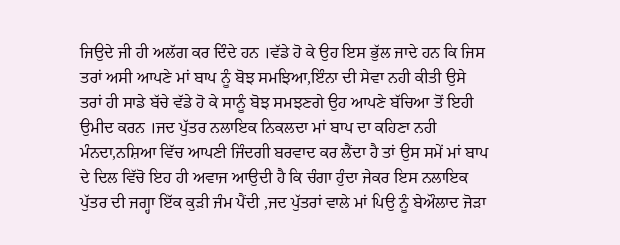ਜਿਉਦੇ ਜੀ ਹੀ ਅਲੱਗ ਕਰ ਦਿੰਦੇ ਹਨ ।ਵੱਡੇ ਹੋ ਕੇ ਉਹ ਇਸ ਭੁੱਲ ਜਾਦੇ ਹਨ ਕਿ ਜਿਸ ਤਰਾਂ ਅਸੀ ਆਪਣੇ ਮਾਂ ਬਾਪ ਨੂੰ ਬੋਝ ਸਮਝਿਆ,ਇੰਨਾ ਦੀ ਸੇਵਾ ਨਹੀ ਕੀਤੀ ਉਸੇ ਤਰਾਂ ਹੀ ਸਾਡੇ ਬੱਚੇ ਵੱਡੇ ਹੋ ਕੇ ਸਾਨੂੰ ਬੋਝ ਸਮਝਣਗੇ ਉਹ ਆਪਣੇ ਬੱਚਿਆ ਤੋਂ ਇਹੀ ਉਮੀਦ ਕਰਨ ।ਜਦ ਪੁੱਤਰ ਨਲਾਇਕ ਨਿਕਲਦਾ ਮਾਂ ਬਾਪ ਦਾ ਕਹਿਣਾ ਨਹੀ ਮੰਨਦਾ,ਨਸ਼ਿਆ ਵਿੱਚ ਆਪਣੀ ਜਿੰਦਗੀ ਬਰਵਾਦ ਕਰ ਲੈਂਦਾ ਹੈ ਤਾਂ ਉਸ ਸਮੇਂ ਮਾਂ ਬਾਪ ਦੇ ਦਿਲ ਵਿੱਚੋ ਇਹ ਹੀ ਅਵਾਜ ਆਉਦੀ ਹੈ ਕਿ ਚੰਗਾ ਹੁੰਦਾ ਜੇਕਰ ਇਸ ਨਲਾਇਕ ਪੁੱਤਰ ਦੀ ਜਗ੍ਹਾ ਇੱਕ ਕੁੜੀ ਜੰਮ ਪੈਂਦੀ ,ਜਦ ਪੁੱਤਰਾਂ ਵਾਲੇ ਮਾਂ ਪਿਉ ਨੂੰ ਬੇਔਲਾਦ ਜੋੜਾ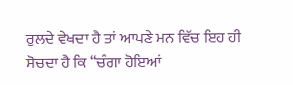ਰੁਲਦੇ ਵੇਖਦਾ ਹੈ ਤਾਂ ਆਪਣੇ ਮਨ ਵਿੱਚ ਇਹ ਹੀ ਸੋਚਦਾ ਹੈ ਕਿ “ਚੰਗਾ ਹੋਇਆਂ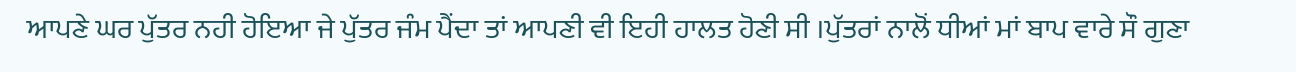ਆਪਣੇ ਘਰ ਪੁੱਤਰ ਨਹੀ ਹੋਇਆ ਜੇ ਪੁੱਤਰ ਜੰਮ ਪੈਂਦਾ ਤਾਂ ਆਪਣੀ ਵੀ ਇਹੀ ਹਾਲਤ ਹੋਣੀ ਸੀ ।ਪੁੱਤਰਾਂ ਨਾਲੋਂ ਧੀਆਂ ਮਾਂ ਬਾਪ ਵਾਰੇ ਸੌ ਗੁਣਾ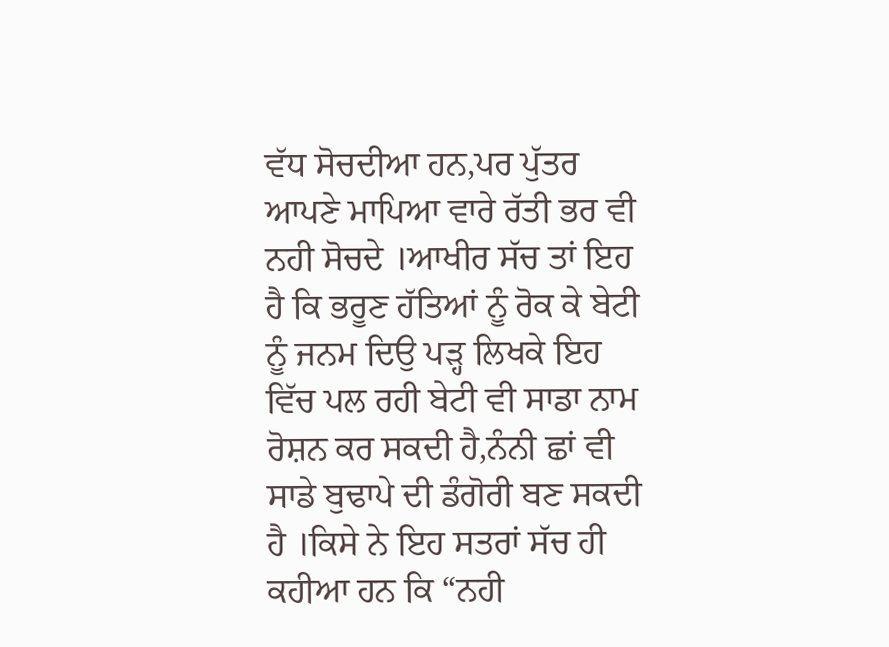ਵੱਧ ਸੋਚਦੀਆ ਹਨ,ਪਰ ਪੁੱਤਰ ਆਪਣੇ ਮਾਪਿਆ ਵਾਰੇ ਰੱਤੀ ਭਰ ਵੀ ਨਹੀ ਸੋਚਦੇ ।ਆਖੀਰ ਸੱਚ ਤਾਂ ਇਹ ਹੈ ਕਿ ਭਰੂਣ ਹੱਤਿਆਂ ਨੂੰ ਰੋਕ ਕੇ ਬੇਟੀ ਨੂੰ ਜਨਮ ਦਿਉ ਪੜ੍ਹ ਲਿਖਕੇ ਇਹ ਵਿੱਚ ਪਲ ਰਹੀ ਬੇਟੀ ਵੀ ਸਾਡਾ ਨਾਮ ਰੋਸ਼ਨ ਕਰ ਸਕਦੀ ਹੈ,ਨੰਨੀ ਛਾਂ ਵੀ ਸਾਡੇ ਬੁਢਾਪੇ ਦੀ ਡੰਗੋਰੀ ਬਣ ਸਕਦੀ ਹੈ ।ਕਿਸੇ ਨੇ ਇਹ ਸਤਰਾਂ ਸੱਚ ਹੀ ਕਹੀਆ ਹਨ ਕਿ “ਨਹੀ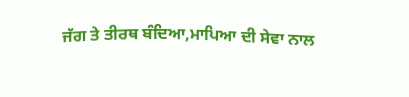ਜੱਗ ਤੇ ਤੀਰਥ ਬੰਦਿਆ,ਮਾਪਿਆ ਦੀ ਸੇਵਾ ਨਾਲ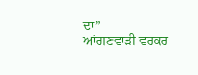ਦਾ”
ਆਂਗਣਵਾੜੀ ਵਰਕਰ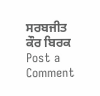ਸਰਬਜੀਤ ਕੌਰ ਬਿਰਕ
Post a Comment